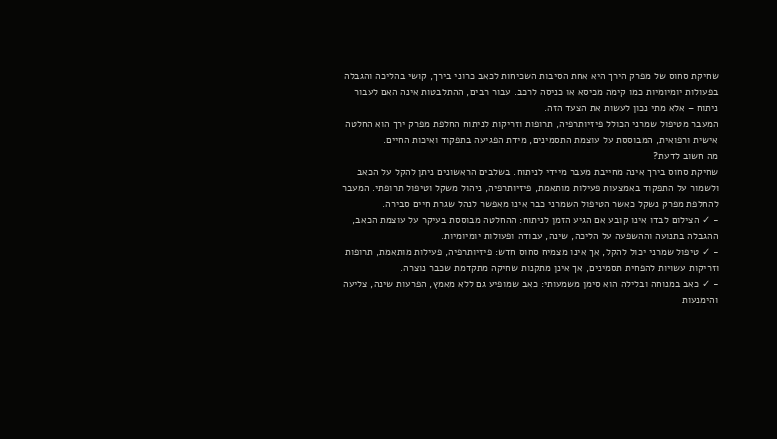שחיקת סחוס של מפרק הירך היא אחת הסיבות השכיחות לכאב כרוני בירך, קושי בהליכה והגבלה בפעולות יומיומיות כמו קימה מכיסא או כניסה לרכב. עבור רבים, ההתלבטות אינה האם לעבור ניתוח – אלא מתי נכון לעשות את הצעד הזה.
המעבר מטיפול שמרני הכולל פיזיותרפיה, תרופות וזריקות לניתוח החלפת מפרק ירך הוא החלטה אישית ורפואית, המבוססת על עוצמת התסמינים, מידת הפגיעה בתפקוד ואיכות החיים.
מה חשוב לדעת?
שחיקת סחוס בירך אינה מחייבת מעבר מיידי לניתוח. בשלבים הראשונים ניתן להקל על הכאב ולשמור על התפקוד באמצעות פעילות מותאמת, פיזיותרפיה, ניהול משקל וטיפול תרופתי. המעבר להחלפת מפרק נשקל כאשר הטיפול השמרני כבר אינו מאפשר לנהל שגרת חיים סבירה.
- ✓ הצילום לבדו אינו קובע אם הגיע הזמן לניתוח: ההחלטה מבוססת בעיקר על עוצמת הכאב, ההגבלה בתנועה וההשפעה על הליכה, שינה, עבודה ופעולות יומיומיות.
- ✓ טיפול שמרני יכול להקל, אך אינו מצמיח סחוס חדש: פיזיותרפיה, פעילות מותאמת, תרופות וזריקות עשויות להפחית תסמינים, אך אינן מתקנות שחיקה מתקדמת שכבר נוצרה.
- ✓ כאב במנוחה ובלילה הוא סימן משמעותי: כאב שמופיע גם ללא מאמץ, הפרעות שינה, צליעה והימנעות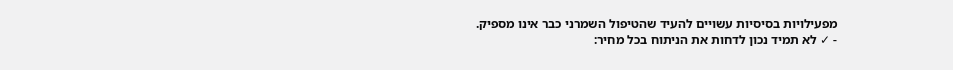מפעילויות בסיסיות עשויים להעיד שהטיפול השמרני כבר אינו מספיק.
- ✓ לא תמיד נכון לדחות את הניתוח בכל מחיר: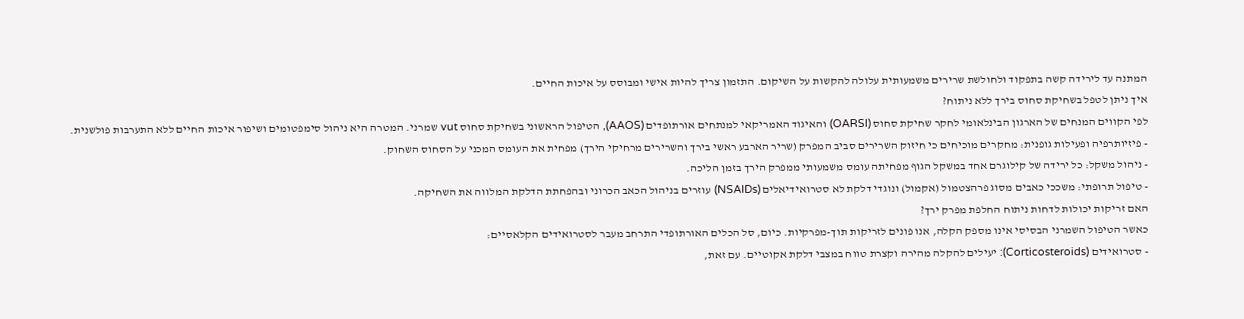המתנה עד לירידה קשה בתפקוד ולחולשת שרירים משמעותית עלולה להקשות על השיקום. התזמון צריך להיות אישי ומבוסס על איכות החיים.
איך ניתן לטפל בשחיקת סחוס בירך ללא ניתוח?
לפי הקווים המנחים של הארגון הבינלאומי לחקר שחיקת סחוס (OARSI) והאיגוד האמריקאי למנתחים אורתופדים (AAOS), הטיפול הראשוני בשחיקת סחוס vut שמרני. המטרה היא ניהול סימפטומים ושיפור איכות החיים ללא התערבות פולשנית.
- פיזיותרפיה ופעילות גופנית: מחקרים מוכיחים כי חיזוק השרירים סביב המפרק (שריר הארבע ראשי בירך והשרירים מרחיקי הירך) מפחית את העומס המכני על הסחוס השחוק.
- ניהול משקל: כל ירידה של קילוגרם אחד במשקל הגוף מפחיתה עומס משמעותי ממפרק הירך בזמן הליכה.
- טיפול תרופתי: משככי כאבים מסוג פרהצטמול (אקמול) ונוגדי דלקת לא סטרואידיאלים (NSAIDs) עוזרים בניהול הכאב הכרוני ובהפחתת הדלקת המלווה את השחיקה.
האם זריקות יכולות לדחות ניתוח החלפת מפרק ירך?
כאשר הטיפול השמרני הבסיסי אינו מספק הקלה, אנו פונים לזריקות תוך-מפרקיות. כיום, סל הכלים האורתופדי התרחב מעבר לסטרואידים הקלאסיים:
- סטרואידים (Corticosteroids): יעילים להקלה מהירה וקצרת טווח במצבי דלקת אקוטיים. עם זאת,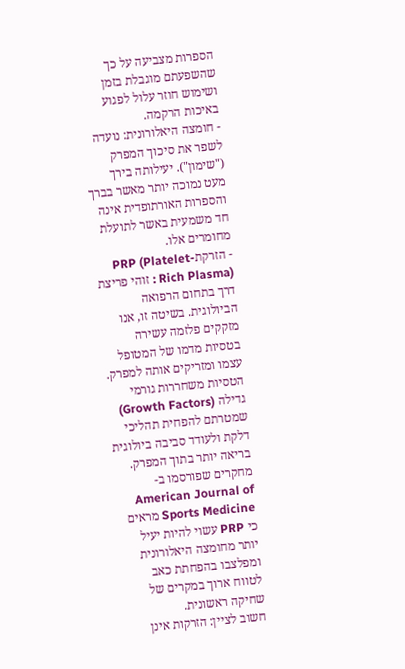הספרות מצביעה על כך שהשפעתם מוגבלת בזמן ושימוש חוזר עלול לפגוע באיכות הרקמה.
- חומצה היאלורונית: נועדה לשפר את סיכוך המפרק ("שימון"). יעילותה בירך מעט נמוכה יותר מאשר בברך והספרות האורתופדית אינה חד משמעית באשר לתועלת מחומרים אלו.
- הזרקתPRP (Platelet-Rich Plasma) : זוהי פריצת דרך בתחום הרפואה הביולוגית. בשיטה זו, אנו מזקקים פלזמה עשירה בטסיות מדמו של המטופל עצמו ומזריקים אותה למפרק. הטסיות משחררות גורמי גדילה (Growth Factors) שמטרתם להפחית תהליכי דלקת ולעודד סביבה ביולוגית בריאה יותר בתוך המפרק. מחקרים שפורסמו ב-American Journal of Sports Medicine מראים כי PRP עשוי להיות יעיל יותר מחומצה היאלורונית ומפלצבו בהפחתת כאב לטווח ארוך במקרים של שחיקה ראשונית.
חשוב לציין: הזרקות אינן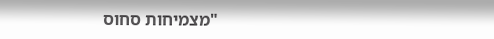"מצמיחות סחוס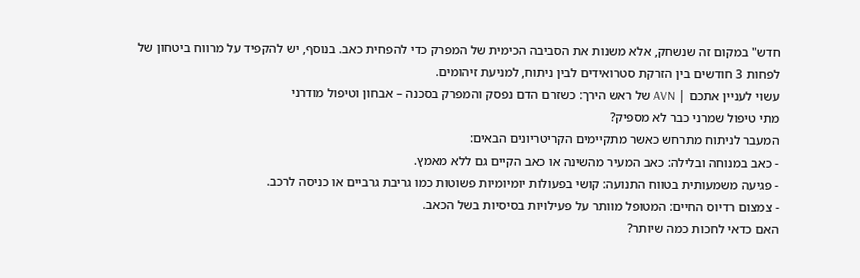חדש" במקום זה שנשחק, אלא משנות את הסביבה הכימית של המפרק כדי להפחית כאב. בנוסף, יש להקפיד על מרווח ביטחון של לפחות 3 חודשים בין הזרקת סטרואידים לבין ניתוח, למניעת זיהומים.
עשוי לעניין אתכם | AVN של ראש הירך: כשזרם הדם נפסק והמפרק בסכנה – אבחון וטיפול מודרני
מתי טיפול שמרני כבר לא מספיק?
המעבר לניתוח מתרחש כאשר מתקיימים הקריטריונים הבאים:
- כאב במנוחה ובלילה: כאב המעיר מהשינה או כאב הקיים גם ללא מאמץ.
- פגיעה משמעותית בטווח התנועה: קושי בפעולות יומיומיות פשוטות כמו גריבת גרביים או כניסה לרכב.
- צמצום רדיוס החיים: המטופל מוותר על פעילויות בסיסיות בשל הכאב.
האם כדאי לחכות כמה שיותר?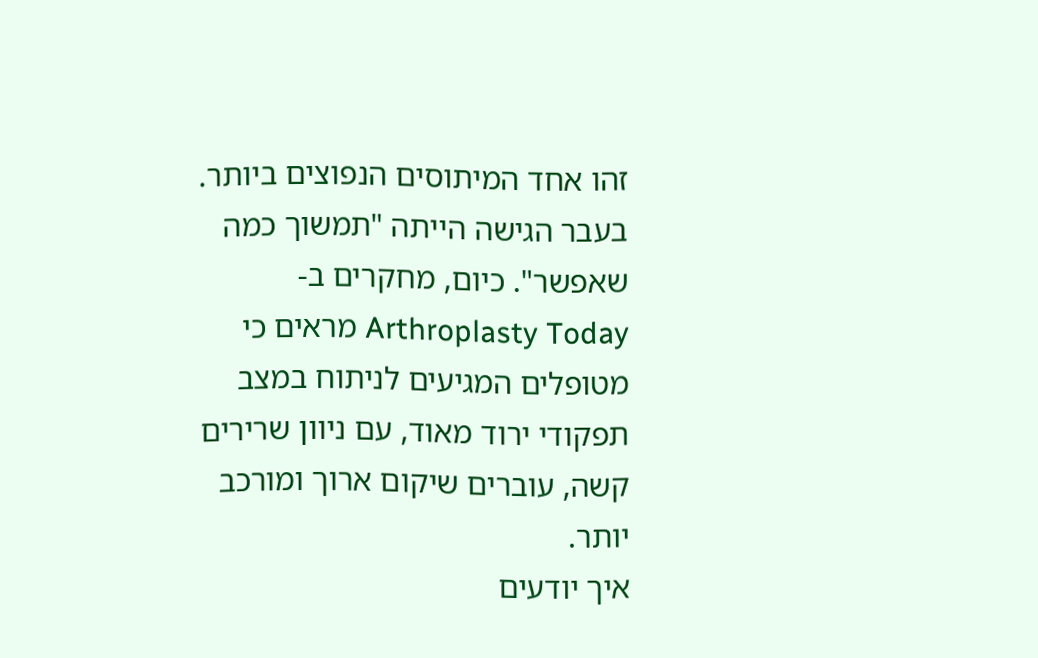זהו אחד המיתוסים הנפוצים ביותר. בעבר הגישה הייתה "תמשוך כמה שאפשר". כיום, מחקרים ב-Arthroplasty Today מראים כי מטופלים המגיעים לניתוח במצב תפקודי ירוד מאוד, עם ניוון שרירים קשה, עוברים שיקום ארוך ומורכב יותר.
איך יודעים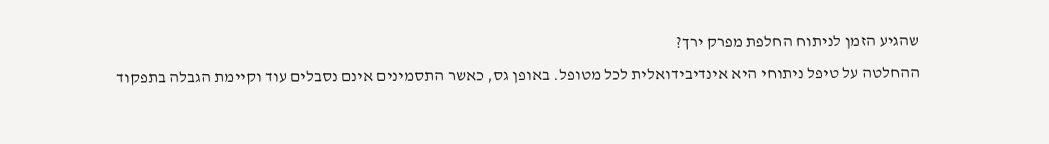שהגיע הזמן לניתוח החלפת מפרק ירך?
ההחלטה על טיפל ניתוחי היא אינדיבידואלית לכל מטופל. באופן גס, כאשר התסמינים אינם נסבלים עוד וקיימת הגבלה בתפקוד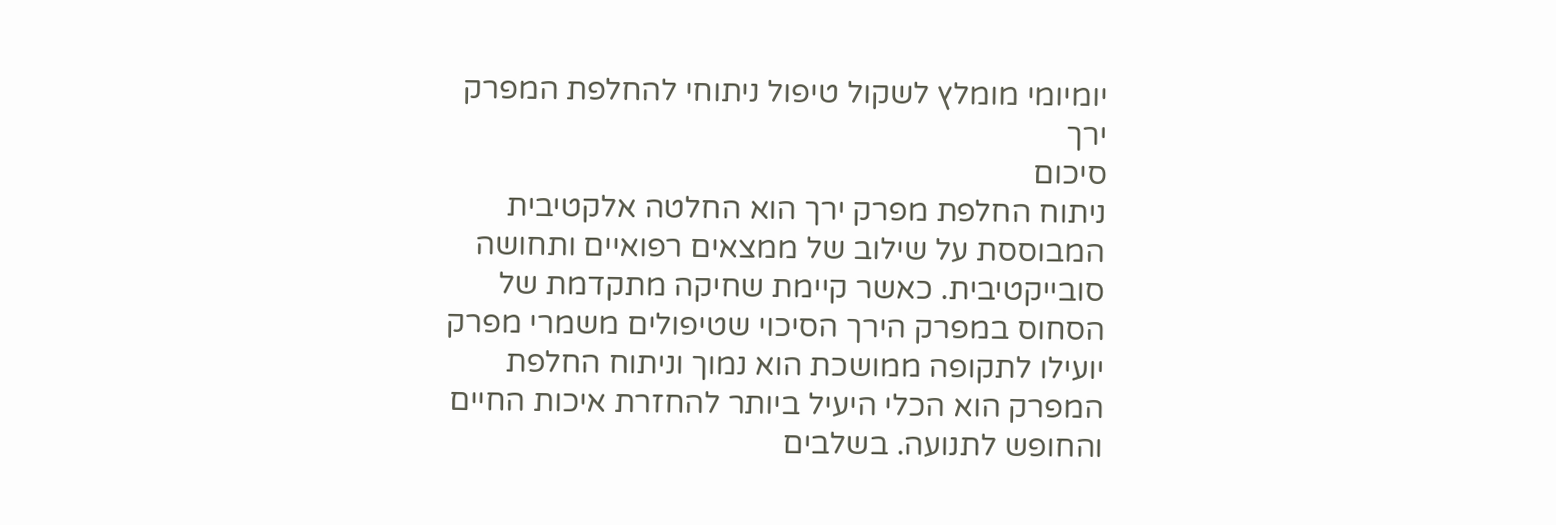יומיומי מומלץ לשקול טיפול ניתוחי להחלפת המפרק ירך
סיכום
ניתוח החלפת מפרק ירך הוא החלטה אלקטיבית המבוססת על שילוב של ממצאים רפואיים ותחושה סובייקטיבית. כאשר קיימת שחיקה מתקדמת של הסחוס במפרק הירך הסיכוי שטיפולים משמרי מפרק יועילו לתקופה ממושכת הוא נמוך וניתוח החלפת המפרק הוא הכלי היעיל ביותר להחזרת איכות החיים והחופש לתנועה. בשלבים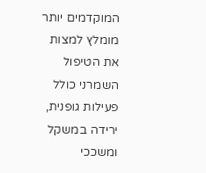המוקדמים יותר מומלץ למצות את הטיפול השמרני כולל פעילות גופנית, ירידה במשקל ומשככי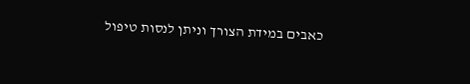כאבים במידת הצורך וניתן לנסות טיפול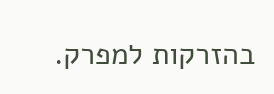בהזרקות למפרק.